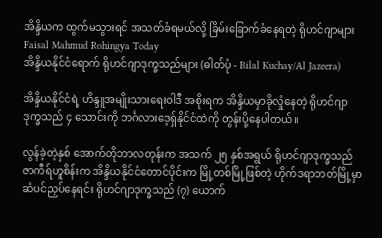အိန္ဒိယက ထွက်မသွားရင် အသတ်ခံရမယ်လို့ ခြိမ်းခြောက်ခံနေရတဲ့ ရိုဟင်ဂျာများ
Faisal Mahmud Rohingya Today
အိန္ဒိယနိုင်ငံရောက် ရိုဟင်ဂျာဒုက္ခသည်များ (ဓါတ်ပုံ - Bilal Kuchay/Al Jazeera)

အိန္ဒိယနိုင်ငံရဲ့ ဟိန္ဒူအမျိုးသားရေးဝါဒီ အစိုးရက အိန္ဒိယမှာခိုလှုံနေတဲ့ ရိုဟင်ဂျာဒုက္ခသည် ၄ သောင်းကို ဘင်္ဂလားဒေ့ရှ်နိုင်ငံထဲကို တွန်းပို့နေပါတယ်။

လွန်ခဲ့တဲ့နှစ် အောက်တိုဘာလတုန်းက အသက် ၂၅ နှစ်အရွယ် ရိုဟင်ဂျာဒုက္ခသည် ဇာကီရ်ဟူစိန်းက အိန္ဒိယနိုင်ငံတောင်ပိုင်းက မြို့တစ်မြို့ဖြစ်တဲ့ ဟိုက်ဒရာဘတ်မြို့မှာ ဆံပင်ညှပ်နေရင်း ရိုဟင်ဂျာဒုက္ခသည် (၇) ယောက်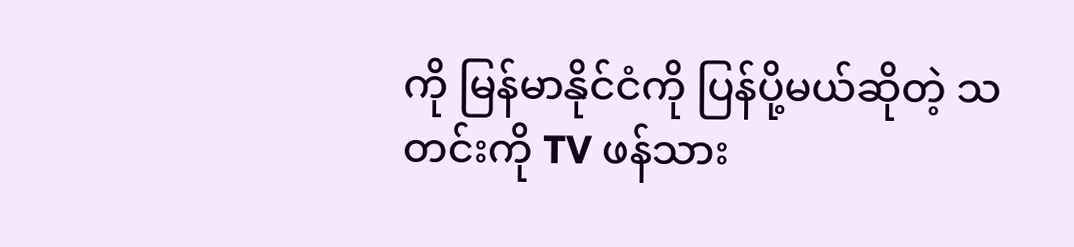ကို မြန်မာနိုင်ငံကို ပြန်ပို့မယ်ဆိုတဲ့ သတင်းကို TV ဖန်သား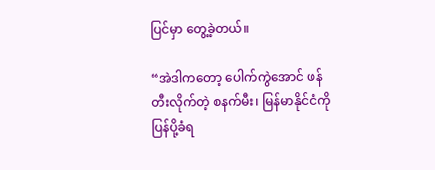ပြင်မှာ တွေ့ခဲ့တယ်။

“အဲဒါကတော့ ပေါက်ကွဲအောင် ဖန်တီးလိုက်တဲ့ စနက်မီး၊ မြန်မာနိုင်ငံကို ပြန်ပို့ခံရ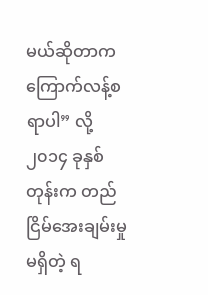မယ်ဆိုတာက ကြောက်လန့်စရာပါ” လို့ ၂၀၁၄ ခုနှစ်တုန်းက တည်ငြိမ်အေးချမ်းမှုမရှိတဲ့ ရ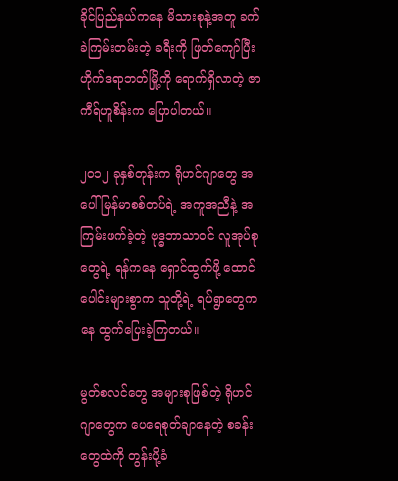ခိုင်ပြည်နယ်ကနေ မိသားစုနဲ့အတူ ခက်ခဲကြမ်းတမ်းတဲ့ ခရီးကို ဖြတ်ကျော်ပြီး ဟိုက်ဒရာဘတ်မြို့ကို ရောက်ရှိလာတဲ့ ဇာကီရ်ဟူစိန်းက ပြောပါတယ်။

၂၀၁၂ ခုနှစ်တုန်းက ရိုဟင်ဂျာတွေ အပေါ် မြန်မာစစ်တပ်ရဲ့ အကူအညီနဲ့ အကြမ်းဖက်ခဲ့တဲ့ ဗုဒ္ဓဘာသာဝင် လူအုပ်စုတွေရဲ့ ရန်ကနေ ရှောင်ထွက်ဖို့ ထောင်ပေါင်းများစွာက သူတို့ရဲ့ ရပ်ရွာတွေကနေ ထွက်ပြေးခဲ့ကြတယ်။

မွတ်စလင်တွေ အများစုဖြစ်တဲ့ ရိုဟင်ဂျာတွေက ပေရေစုတ်ချာနေတဲ့ စခန်းတွေထဲကို တွန်းပို့ခံ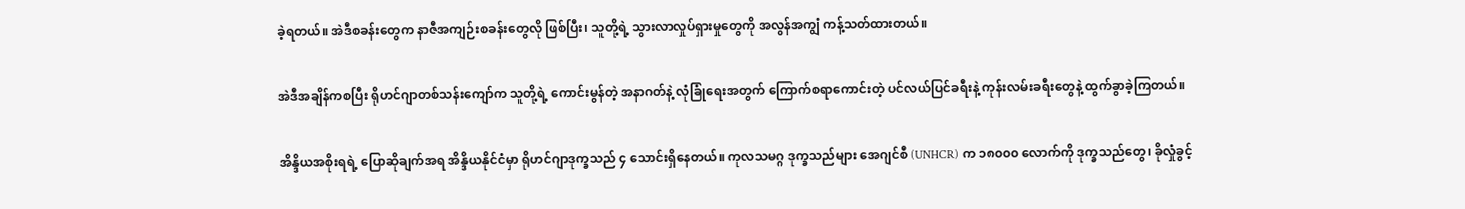ခဲ့ရတယ်။ အဲဒီစခန်းတွေက နာဇီအကျဉ်းစခန်းတွေလို ဖြစ်ပြီး၊ သူတို့ရဲ့ သွားလာလှုပ်ရှားမှုတွေကို အလွန်အကျွံ ကန့်သတ်ထားတယ်။

အဲဒီအချိန်ကစပြီး ရိုဟင်ဂျာတစ်သန်းကျော်က သူတို့ရဲ့ ကောင်းမွန်တဲ့ အနာဂတ်နဲ့ လုံခြုံရေးအတွက် ကြောက်စရာကောင်းတဲ့ ပင်လယ်ပြင်ခရီးနဲ့ ကုန်းလမ်းခရီးတွေနဲ့ ထွက်ခွာခဲ့ကြတယ်။

အိန္ဒိယအစိုးရရဲ့ ပြောဆိုချက်အရ အိန္ဒိယနိုင်ငံမှာ ရိုဟင်ဂျာဒုက္ခသည် ၄ သောင်းရှိနေတယ်။ ကုလသမဂ္ဂ ဒုက္ခသည်များ အေဂျင်စီ (UNHCR) က ၁၈၀၀၀ လောက်ကို ဒုက္ခသည်တွေ၊ ခိုလှုံခွင့်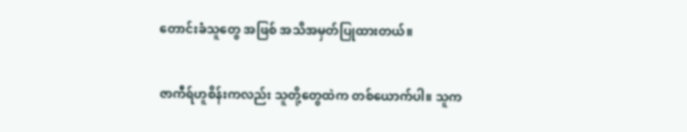တောင်းခံသူတွေ အဖြစ် အသိအမှတ်ပြုထားတယ်။

ဇာကီရ်ဟူစိန်းကလည်း သူတို့တွေထဲက တစ်ယောက်ပါ။ သူက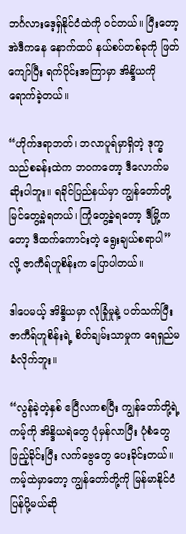ဘင်္ဂလားဒေ့ရှ်နိုင်ငံထဲကို ဝင်တယ်။ ပြီးတော့ အဲဒီကနေ နောက်ထပ် နယ်စပ်တစ်ခုကို ဖြတ်ကျော်ပြီး ရက်ပိုင်းအကြာမှာ အိန္ဒိယကို ရောက်ခဲ့တယ်။

“ဟိုက်ဒရာဘတ်၊ ဘလာပူရ်မှာရှိတဲ့ ဒုက္ခသည်စခန်းထဲက ဘဝကတော့ ဒီလောက်မဆိုးပါဘူး။ ရခိုင်ပြည်နယ်မှာ ကျွန်တော်တို့ မြင်တွေ့ခဲ့ရတယ်၊ ကြုံတွေ့ခဲ့ရတော့ ဒီမြို့ကတော့ ဒီထက်ကောင်းတဲ့ ရွေးချယ်စရာပါ” လို့ ဇာကီရ်ဟူစိန်းက ပြောပါတယ်။

ဒါပေမယ့် အိန္ဒိယမှာ လုံခြုံမှုနဲ့ ပတ်သက်ပြီး ဇာကီရ်ဟူစိန်းရဲ့ စိတ်ချမ်းသာမှုက ရေရှည်မခံလိုက်ဘူး။

“လွန်ခဲ့တဲ့နှစ် ဧပြီလကစပြီး ကျွန်တော်တို့ရဲ့ ကမ့်ကို အိန္ဒိယရဲတွေ ပုံမှန်လာပြီး ပုံစံတွေဖြည့်ခိုင်းပြီး လက်ဗွေတွေ ပေးခိုင်းတယ်။ ကမ့်ထဲမှာတော့ ကျွန်တော်တို့ကို မြန်မာနိုင်ငံ ပြန်ပို့မယ်ဆို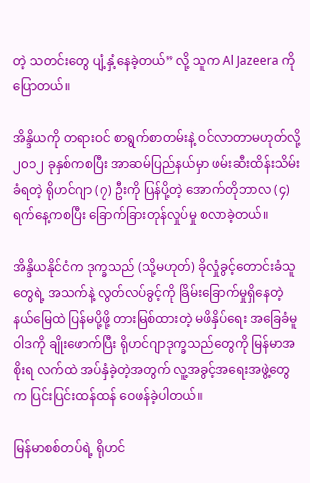တဲ့ သတင်းတွေ ပျံ့နှံ့နေခဲ့တယ်” လို့ သူက Al Jazeera ကို ပြောတယ်။

အိန္ဒိယကို တရားဝင် စာရွက်စာတမ်းနဲ့ ဝင်လာတာမဟုတ်လို့ ၂၀၁၂ ခုနှစ်ကစပြီး အာဆမ်ပြည်နယ်မှာ ဖမ်းဆီးထိန်းသိမ်းခံရတဲ့ ရိုဟင်ဂျာ (၇) ဦးကို ပြန်ပို့တဲ့ အောက်တိုဘာလ (၄) ရက်နေ့ကစပြီး ခြောက်ခြားတုန်လှုပ်မှု စလာခဲ့တယ်။

အိန္ဒိယနိုင်ငံက ဒုက္ခသည် (သို့မဟုတ်) ခိုလှုံခွင့်တောင်းခံသူတွေရဲ့ အသက်နဲ့ လွတ်လပ်ခွင့်ကို ခြိမ်းခြောက်မှုရှိနေတဲ့ နယ်မြေထဲ ပြန်မပို့ဖို့ တားမြစ်ထားတဲ့ မဖိနှိပ်ရေး အခြေခံမူဝါဒကို ချိုးဖောက်ပြီး ရိုဟင်ဂျာဒုက္ခသည်တွေကို မြန်မာအစိုးရ လက်ထဲ အပ်နှံခဲ့တဲ့အတွက် လူ့အခွင့်အရေးအဖွဲ့တွေက ပြင်းပြင်းထန်ထန် ဝေဖန်ခဲ့ပါတယ်။

မြန်မာစစ်တပ်ရဲ့ ရိုဟင်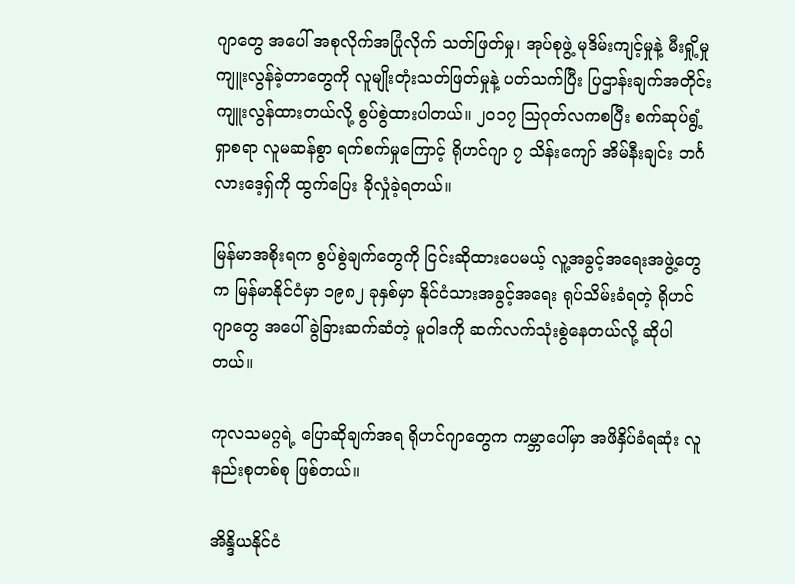ဂျာတွေ အပေါ် အစုလိုက်အပြုံလိုက် သတ်ဖြတ်မှု၊ အုပ်စုဖွဲ့ မုဒိမ်းကျင့်မှုနဲ့ မီးရှို့မှု ကျူးလွန်ခဲ့တာတွေကို လူမျိုးတုံးသတ်ဖြတ်မှုနဲ့ ပတ်သက်ပြီး ပြဌာန်းချက်အတိုင်း ကျူးလွန်ထားတယ်လို့ စွပ်စွဲထားပါတယ်။ ၂၀၁၇ သြဂုတ်လကစပြီး စက်ဆုပ်ရွံ့ရှာစရာ လူမဆန်စွာ ရက်စက်မှုကြောင့် ရိုဟင်ဂျာ ၇ သိန်းကျော် အိမ်နီးချင်း ဘင်္ဂလားဒေ့ရှ်ကို ထွက်ပြေး ခိုလှုံခဲ့ရတယ်။

မြန်မာအစိုးရက စွပ်စွဲချက်တွေကို ငြင်းဆိုထားပေမယ့် လူ့အခွင့်အရေးအဖွဲ့တွေက မြန်မာနိုင်ငံမှာ ၁၉၈၂ ခုနှစ်မှာ နိုင်ငံသားအခွင့်အရေး ရုပ်သိမ်းခံရတဲ့ ရိုဟင်ဂျာတွေ အပေါ် ခွဲခြားဆက်ဆံတဲ့ မူဝါဒကို ဆက်လက်သုံးစွဲနေတယ်လို့ ဆိုပါတယ်။

ကုလသမဂ္ဂရဲ့ ပြောဆိုချက်အရ ရိုဟင်ဂျာတွေက ကမ္ဘာပေါ်မှာ အဖိနှိပ်ခံရဆုံး လူနည်းစုတစ်စု ဖြစ်တယ်။

အိန္ဒိယနိုင်ငံ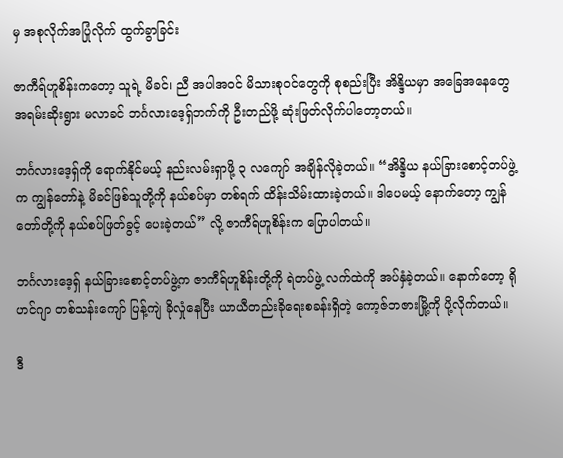မှ အစုလိုက်အပြုံလိုက် ထွက်ခွာခြင်း

ဇာကီရ်ဟူစိန်းကတော့ သူရဲ့ မိခင်၊ ညီ အပါအဝင် မိသားစုဝင်တွေကို စုစည်းပြီး အိန္ဒိယမှာ အခြေအနေတွေ အရမ်းဆိုးရွား မလာခင် ဘင်္ဂလားဒေ့ရှ်ဘက်ကို ဦးတည်ဖို့ ဆုံးဖြတ်လိုက်ပါတော့တယ်။

ဘင်္ဂလားဒေ့ရှ်ကို ရောက်နိုင်မယ့် နည်းလမ်းရှာဖို့ ၃ လကျော် အချိန်လိုခဲ့တယ်။ “အိန္ဒိယ နယ်ခြားစောင့်တပ်ဖွဲ့က ကျွန်တော်နဲ့ မိခင်ဖြစ်သူတို့ကို နယ်စပ်မှာ တစ်ရက် ထိန်းသိမ်းထားခဲ့တယ်။ ဒါပေမယ့် နောက်တော့ ကျွန်တော်တို့ကို နယ်စပ်ဖြတ်ခွင့် ပေးခဲ့တယ်” လို့ ဇာကီရ်ဟူစိန်းက ပြောပါတယ်။

ဘင်္ဂလားဒေ့ရှ် နယ်ခြားစောင့်တပ်ဖွဲ့က ဇာကီရ်ဟူစိန်းတို့ကို ရဲတပ်ဖွဲ့ လက်ထဲကို အပ်နှံခဲ့တယ်။ နောက်တော့ ရိုဟင်ဂျာ တစ်သန်းကျော် ပြန့်ကျဲ ခိုလှုံနေပြီး ယာယီတည်းခိုရေးစခန်းရှိတဲ့ ကော့ဇ်ဘဇားမြို့ကို ပို့လိုက်တယ်။

ဒီ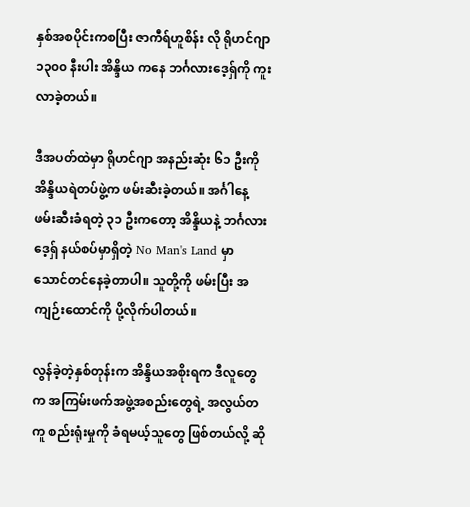နှစ်အစပိုင်းကစပြီး ဇာကီရ်ဟူစိန်း လို ရိုဟင်ဂျာ ၁၃၀၀ နီးပါး အိန္ဒိယ ကနေ ဘင်္ဂလားဒေ့ရှ်ကို ကူးလာခဲ့တယ်။

ဒီအပတ်ထဲမှာ ရိုဟင်ဂျာ အနည်းဆုံး ၆၁ ဦးကို အိန္ဒိယရဲတပ်ဖွဲ့က ဖမ်းဆီးခဲ့တယ်။ အင်္ဂါနေ့ ဖမ်းဆီးခံရတဲ့ ၃၁ ဦးကတော့ အိန္ဒိယနဲ့ ဘင်္ဂလားဒေ့ရှ် နယ်စပ်မှာရှိတဲ့ No Man's Land မှာ သောင်တင်နေခဲ့တာပါ။ သူတို့ကို ဖမ်းပြီး အကျဉ်းထောင်ကို ပို့လိုက်ပါတယ်။

လွန်ခဲ့တဲ့နှစ်တုန်းက အိန္ဒိယအစိုးရက ဒီလူတွေက အကြမ်းဖက်အဖွဲ့အစည်းတွေရဲ့ အလွယ်တကူ စည်းရုံးမှုကို ခံရမယ့်သူတွေ ဖြစ်တယ်လို့ ဆို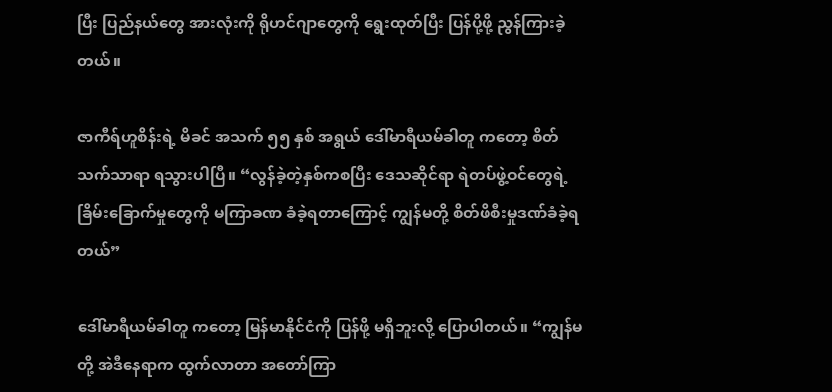ပြီး ပြည်နယ်တွေ အားလုံးကို ရိုဟင်ဂျာတွေကို ရွေးထုတ်ပြီး ပြန်ပို့ဖို့ ညွန်ကြားခဲ့တယ်။

ဇာကီရ်ဟူစိန်းရဲ့ မိခင် အသက် ၅၅ နှစ် အရွယ် ဒေါ်မာရီယမ်ခါတူ ကတော့ စိတ်သက်သာရာ ရသွားပါပြီ။ “လွန်ခဲ့တဲ့နှစ်ကစပြီး ဒေသဆိုင်ရာ ရဲတပ်ဖွဲ့ဝင်တွေရဲ့ ခြိမ်းခြောက်မှုတွေကို မကြာခဏ ခံခဲ့ရတာကြောင့် ကျွန်မတို့ စိတ်ဖိစီးမှုဒဏ်ခံခဲ့ရတယ်”

ဒေါ်မာရီယမ်ခါတူ ကတော့ မြန်မာနိုင်ငံကို ပြန်ဖို့ မရှိဘူးလို့ ပြောပါတယ်။ “ကျွန်မတို့ အဲဒီနေရာက ထွက်လာတာ အတော်ကြာ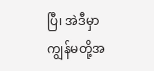ပြီ၊ အဲဒီမှာ ကျွန်မတို့အ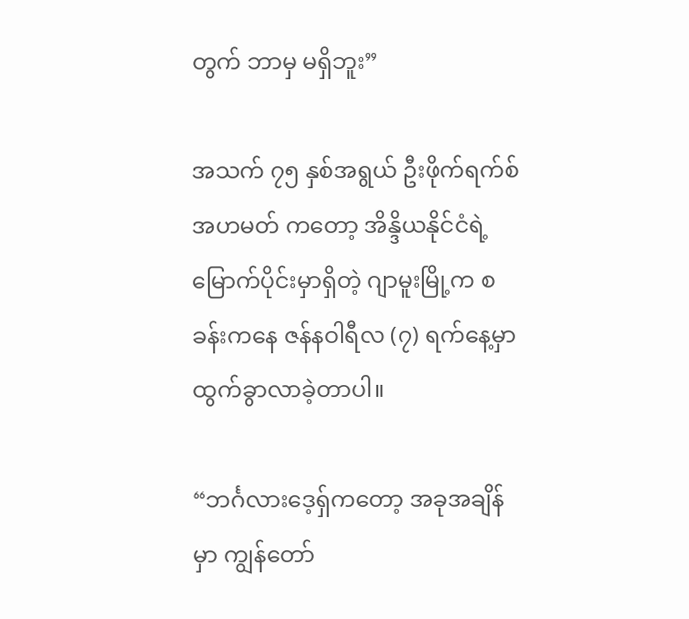တွက် ဘာမှ မရှိဘူး”

အသက် ၇၅ နှစ်အရွယ် ဦးဖိုက်ရက်စ်အဟမတ် ကတော့ အိန္ဒိယနိုင်ငံရဲ့ မြောက်ပိုင်းမှာရှိတဲ့ ဂျာမူးမြို့က စခန်းကနေ ဇန်နဝါရီလ (၇) ရက်နေ့မှာ ထွက်ခွာလာခဲ့တာပါ။

“ဘင်္ဂလားဒေ့ရှ်ကတော့ အခုအချိန်မှာ ကျွန်တော်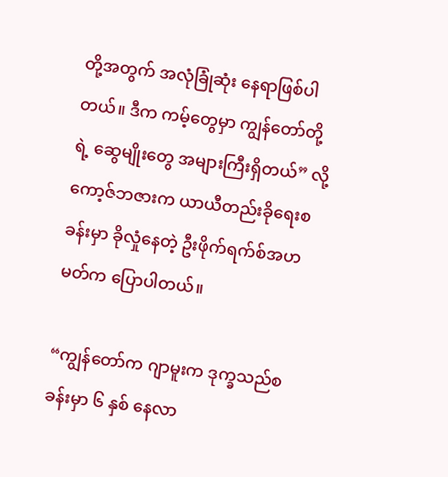တို့အတွက် အလုံခြုံဆုံး နေရာဖြစ်ပါတယ်။ ဒီက ကမ့်တွေမှာ ကျွန်တော်တို့ရဲ့ ဆွေမျိုးတွေ အများကြီးရှိတယ်” လို့ ကော့ဇ်ဘဇားက ယာယီတည်းခိုရေးစခန်းမှာ ခိုလှုံနေတဲ့ ဦးဖိုက်ရက်စ်အဟမတ်က ပြောပါတယ်။

“ကျွန်တော်က ဂျာမူးက ဒုက္ခသည်စခန်းမှာ ၆ နှစ် နေလာ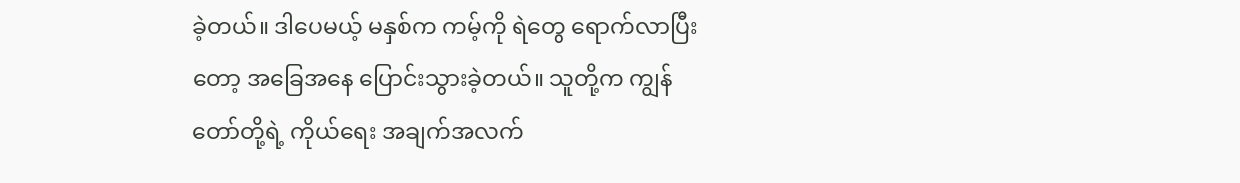ခဲ့တယ်။ ဒါပေမယ့် မနှစ်က ကမ့်ကို ရဲတွေ ရောက်လာပြီးတော့ အခြေအနေ ပြောင်းသွားခဲ့တယ်။ သူတို့က ကျွန်တော်တို့ရဲ့ ကိုယ်ရေး အချက်အလက်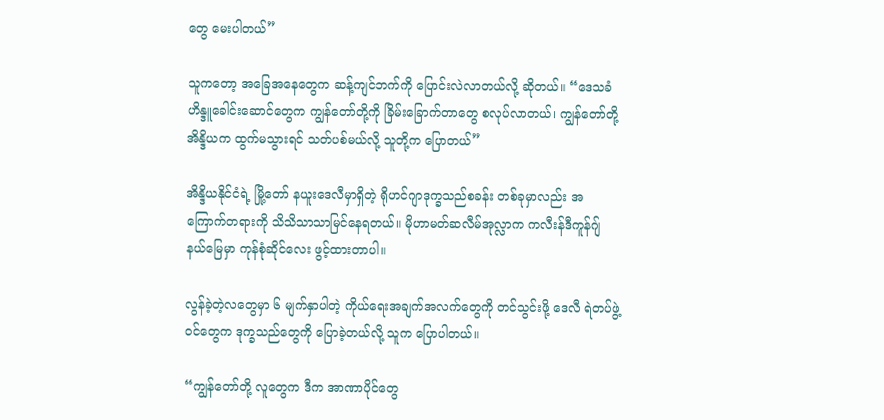တွေ မေးပါတယ်”

သူကတော့ အခြေအနေတွေက ဆန့်ကျင်ဘက်ကို ပြောင်းလဲလာတယ်လို့ ဆိုတယ်။ “ဒေသခံ ဟိန္ဒူခေါင်းဆောင်တွေက ကျွန်တော်တို့ကို ခြိမ်းခြောက်တာတွေ စလုပ်လာတယ်၊ ကျွန်တော်တို့ အိန္ဒိယက ထွက်မသွားရင် သတ်ပစ်မယ်လို့ သူတို့က ပြောတယ်”

အိန္ဒိယနိုင်ငံရဲ့ မြို့တော် နယူးဒေလီမှာရှိတဲ့ ရိုဟင်ဂျာဒုက္ခသည်စခန်း တစ်ခုမှာလည်း အကြောက်တရားကို သိသိသာသာမြင်နေရတယ်။ မိုဟာမတ်ဆလီမ်အုလ္လာက ကလီးန်ဒီကူန်ဂျ် နယ်မြေမှာ ကုန်စုံဆိုင်လေး ဖွင့်ထားတာပါ။

လွန်ခဲ့တဲ့လတွေမှာ ၆ မျက်နှာပါတဲ့ ကိုယ်ရေးအချက်အလက်တွေကို တင်သွင်းဖို့ ဒေလီ ရဲတပ်ဖွဲ့ဝင်တွေက ဒုက္ခသည်တွေကို ပြောခဲ့တယ်လို့ သူက ပြောပါတယ်။

“ကျွန်တော်တို့ လူတွေက ဒီက အာဏာပိုင်တွေ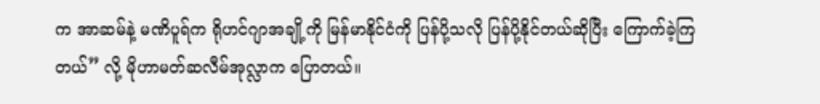က အာဆမ်နဲ့ မဏိပူရ်က ရိုဟင်ဂျာအချို့ကို မြန်မာနိုင်ငံကို ပြန်ပို့သလို ပြန်ပို့နိုင်တယ်ဆိုပြီး ကြောက်ခဲ့ကြတယ်” လို့ မိုဟာမတ်ဆလီမ်အုလ္လာက ပြောတယ်။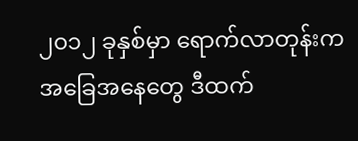၂၀၁၂ ခုနှစ်မှာ ရောက်လာတုန်းက အခြေအနေတွေ ဒီထက်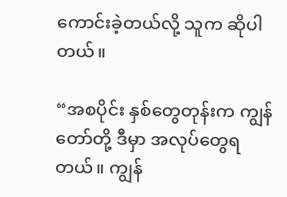ကောင်းခဲ့တယ်လို့ သူက ဆိုပါတယ်။

“အစပိုင်း နှစ်တွေတုန်းက ကျွန်တော်တို့ ဒီမှာ အလုပ်တွေရတယ်။ ကျွန်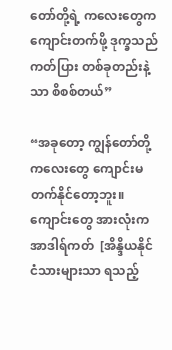တော်တို့ရဲ့ ကလေးတွေက ကျောင်းတက်ဖို့ ဒုက္ခသည်ကတ်ပြား တစ်ခုတည်းနဲ့သာ စိစစ်တယ်”

“အခုတော့ ကျွန်တော်တို့ ကလေးတွေ ကျောင်းမတက်နိုင်တော့ဘူး။ ကျောင်းတွေ အားလုံးက အာဒါရ်ကတ်  [အိန္ဒိယနိုင်ငံသားများသာ ရသည့်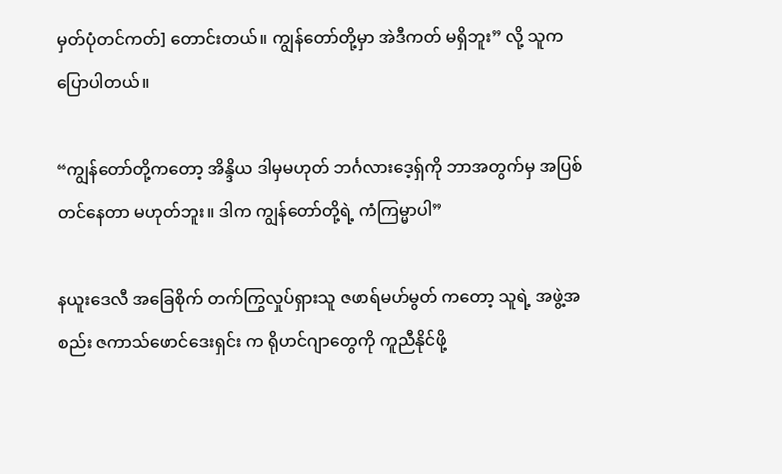မှတ်ပုံတင်ကတ်] တောင်းတယ်။ ကျွန်တော်တို့မှာ အဲဒီကတ် မရှိဘူး” လို့ သူက ပြောပါတယ်။

“ကျွန်တော်တို့ကတော့ အိန္ဒိယ ဒါမှမဟုတ် ဘင်္ဂလားဒေ့ရှ်ကို ဘာအတွက်မှ အပြစ်တင်နေတာ မဟုတ်ဘူး။ ဒါက ကျွန်တော်တို့ရဲ့ ကံကြမ္မာပါ”

နယူးဒေလီ အခြေစိုက် တက်ကြွလှုပ်ရှားသူ ဇဖာရ်မဟ်မွတ် ကတော့ သူရဲ့ အဖွဲ့အစည်း ဇကာသ်ဖောင်ဒေးရှင်း က ရိုဟင်ဂျာတွေကို ကူညီနိုင်ဖို့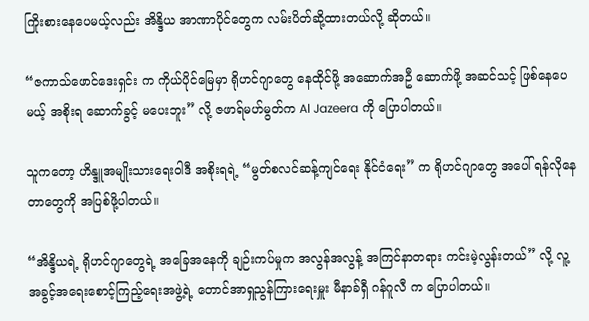ကြိုးစားနေပေမယ့်လည်း အိန္ဒိယ အာဏာပိုင်တွေက လမ်းပိတ်ဆို့ထားတယ်လို့ ဆိုတယ်။

“ဇကာသ်ဖောင်ဒေးရှင်း က ကိုယ်ပိုင်မြေမှာ ရိုဟင်ဂျာတွေ နေထိုင်ဖို့ အဆောက်အဦ ဆောက်ဖို့ အဆင်သင့် ဖြစ်နေပေမယ့် အစိုးရ ဆောက်ခွင့် မပေးဘူး” လို့ ဇဖာရ်မဟ်မွတ်က Al Jazeera ကို ပြောပါတယ်။

သူကတော့ ဟိန္ဒူအမျိုးသားရေးဝါဒီ အစိုးရရဲ့ “မွတ်စလင်ဆန့်ကျင်ရေး နိုင်ငံရေး” က ရိုဟင်ဂျာတွေ အပေါ် ရန်လိုနေတာတွေကို အပြစ်ဖို့ပါတယ်။

“အိန္ဒိယရဲ့ ရိုဟင်ဂျာတွေရဲ့ အခြေအနေကို ချဉ်းကပ်မှုက အလွန်အလွန့် အကြင်နာတရား ကင်းမဲ့လွန်းတယ်” လို့ လူ့အခွင့်အရေးစောင့်ကြည့်ရေးအဖွဲ့ရဲ့ တောင်အာရှညွန်ကြားရေးမှူး မီနာခ်ရှီ ဂန်ဂူလီ က ပြောပါတယ်။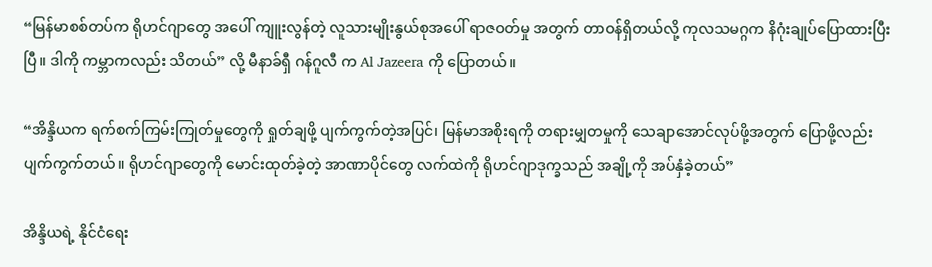“မြန်မာစစ်တပ်က ရိုဟင်ဂျာတွေ အပေါ် ကျူးလွန်တဲ့ လူသားမျိုးနွယ်စုအပေါ် ရာဇဝတ်မှု အတွက် တာဝန်ရှိတယ်လို့ ကုလသမဂ္ဂက နိဂုံးချုပ်ပြောထားပြီးပြီ။ ဒါကို ကမ္ဘာကလည်း သိတယ်” လို့ မီနာခ်ရှီ ဂန်ဂူလီ က Al Jazeera ကို ပြောတယ်။

“အိန္ဒိယက ရက်စက်ကြမ်းကြုတ်မှုတွေကို ရှုတ်ချဖို့ ပျက်ကွက်တဲ့အပြင်၊ မြန်မာအစိုးရကို တရားမျှတမှုကို သေချာအောင်လုပ်ဖို့အတွက် ပြောဖို့လည်း ပျက်ကွက်တယ်။ ရိုဟင်ဂျာတွေကို မောင်းထုတ်ခဲ့တဲ့ အာဏာပိုင်တွေ လက်ထဲကို ရိုဟင်ဂျာဒုက္ခသည် အချို့ကို အပ်နှံခဲ့တယ်”

အိန္ဒိယရဲ့ နိုင်ငံရေး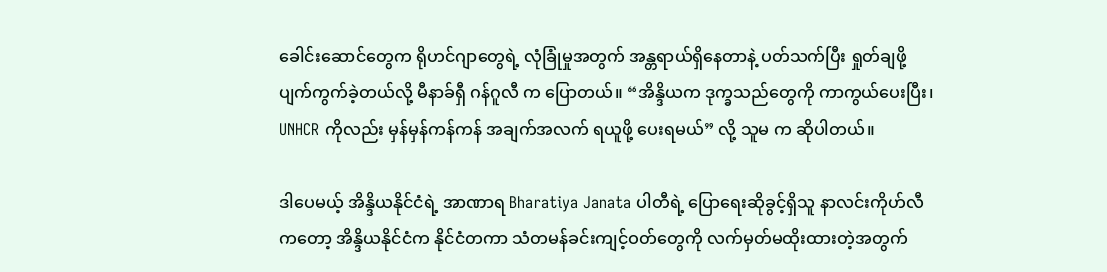ခေါင်းဆောင်တွေက ရိုဟင်ဂျာတွေရဲ့ လုံခြုံမှုအတွက် အန္တရာယ်ရှိနေတာနဲ့ ပတ်သက်ပြီး ရှုတ်ချဖို့ ပျက်ကွက်ခဲ့တယ်လို့ မီနာခ်ရှီ ဂန်ဂူလီ က ပြောတယ်။ “အိန္ဒိယက ဒုက္ခသည်တွေကို ကာကွယ်ပေးပြီး၊ UNHCR ကိုလည်း မှန်မှန်ကန်ကန် အချက်အလက် ရယူဖို့ ပေးရမယ်” လို့ သူမ က ဆိုပါတယ်။

ဒါပေမယ့် အိန္ဒိယနိုင်ငံရဲ့ အာဏာရ Bharatiya Janata ပါတီရဲ့ ပြောရေးဆိုခွင့်ရှိသူ နာလင်းကိုဟ်လီ ကတော့ အိန္ဒိယနိုင်ငံက နိုင်ငံတကာ သံတမန်ခင်းကျင့်ဝတ်တွေကို လက်မှတ်မထိုးထားတဲ့အတွက်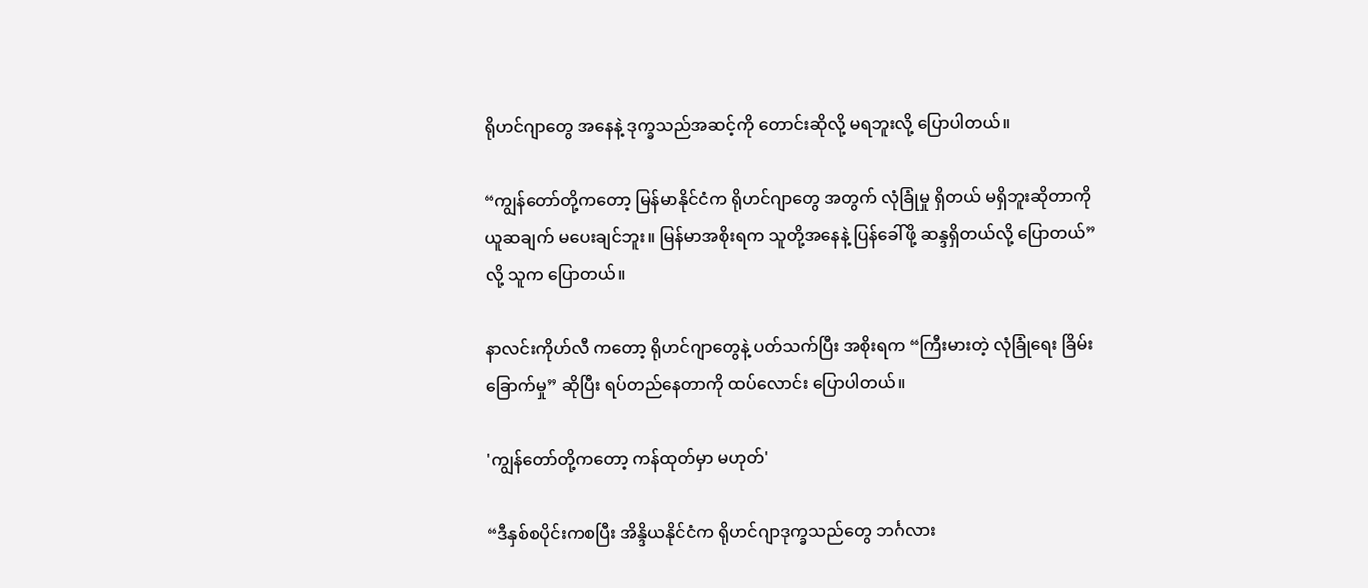ရိုဟင်ဂျာတွေ အနေနဲ့ ဒုက္ခသည်အဆင့်ကို တောင်းဆိုလို့ မရဘူးလို့ ပြောပါတယ်။

“ကျွန်တော်တို့ကတော့ မြန်မာနိုင်ငံက ရိုဟင်ဂျာတွေ အတွက် လုံခြုံမှု ရှိတယ် မရှိဘူးဆိုတာကို ယူဆချက် မပေးချင်ဘူး။ မြန်မာအစိုးရက သူတို့အနေနဲ့ ပြန်ခေါ်ဖို့ ဆန္ဒရှိတယ်လို့ ပြောတယ်” လို့ သူက ပြောတယ်။

နာလင်းကိုဟ်လီ ကတော့ ရိုဟင်ဂျာတွေနဲ့ ပတ်သက်ပြီး အစိုးရက “ကြီးမားတဲ့ လုံခြုံရေး ခြိမ်းခြောက်မှု” ဆိုပြီး ရပ်တည်နေတာကို ထပ်လောင်း ပြောပါတယ်။

'ကျွန်တော်တို့ကတော့ ကန်ထုတ်မှာ မဟုတ်'

“ဒီနှစ်စပိုင်းကစပြီး အိန္ဒိယနိုင်ငံက ရိုဟင်ဂျာဒုက္ခသည်တွေ ဘင်္ဂလား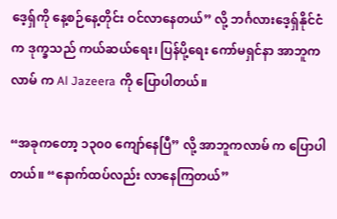ဒေ့ရှ်ကို နေ့စဉ်နေ့တိုင်း ဝင်လာနေတယ်” လို့ ဘင်္ဂလားဒေ့ရှ်နိုင်ငံက ဒုက္ခသည် ကယ်ဆယ်ရေး၊ ပြန်ပို့ရေး ကော်မရှင်နာ အာဘူကလာမ် က Al Jazeera ကို ပြောပါတယ်။

“အခုကတော့ ၁၃၀၀ ကျော်နေပြီ” လို့ အာဘူကလာမ် က ပြောပါတယ်။ “နောက်ထပ်လည်း လာနေကြတယ်”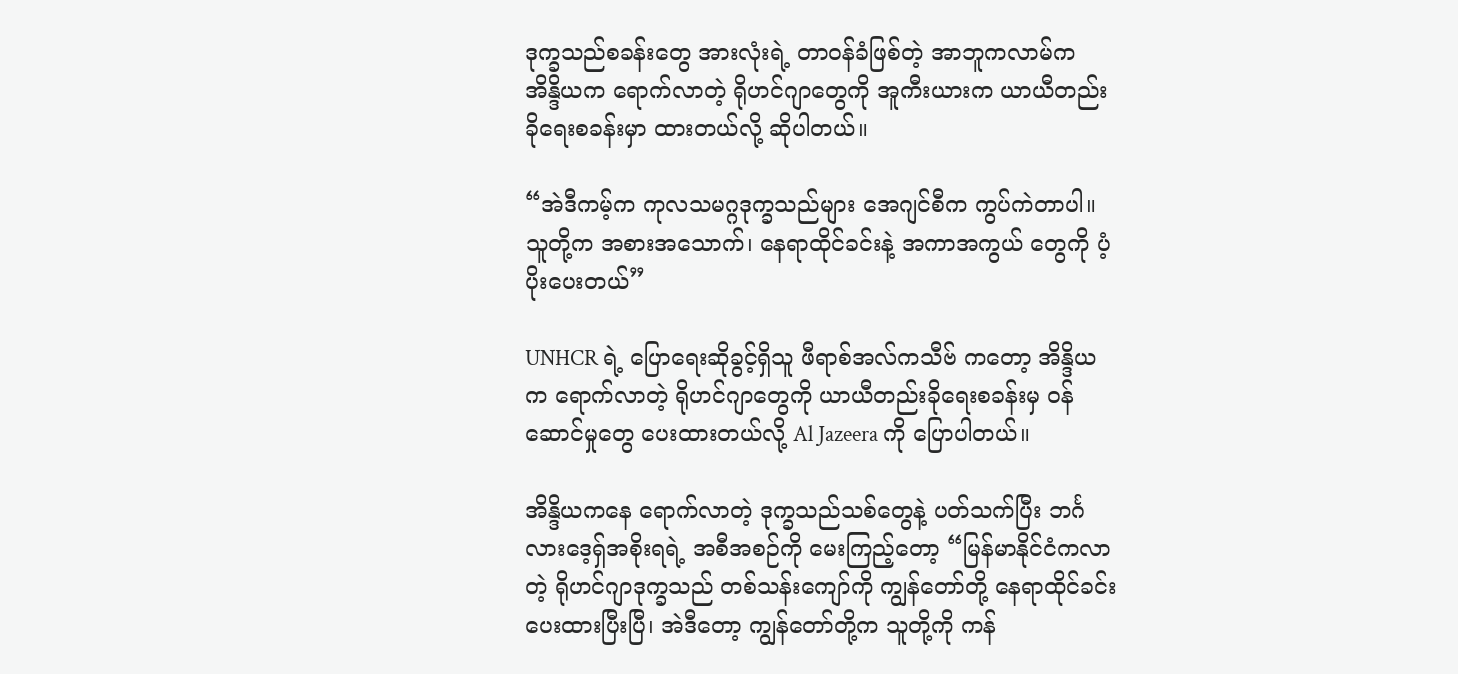ဒုက္ခသည်စခန်းတွေ အားလုံးရဲ့ တာဝန်ခံဖြစ်တဲ့ အာဘူကလာမ်က အိန္ဒိယက ရောက်လာတဲ့ ရိုဟင်ဂျာတွေကို အူကီးယားက ယာယီတည်းခိုရေးစခန်းမှာ ထားတယ်လို့ ဆိုပါတယ်။

“အဲဒီကမ့်က ကုလသမဂ္ဂဒုက္ခသည်များ အေဂျင်စီက ကွပ်ကဲတာပါ။ သူတို့က အစားအသောက်၊ နေရာထိုင်ခင်းနဲ့ အကာအကွယ် တွေကို ပံ့ပိုးပေးတယ်”

UNHCR ရဲ့ ပြောရေးဆိုခွင့်ရှိသူ ဖီရာစ်အလ်ကသီဗ် ကတော့ အိန္ဒိယက ရောက်လာတဲ့ ရိုဟင်ဂျာတွေကို ယာယီတည်းခိုရေးစခန်းမှ ဝန်ဆောင်မှုတွေ ပေးထားတယ်လို့ Al Jazeera ကို ပြောပါတယ်။

အိန္ဒိယကနေ ရောက်လာတဲ့ ဒုက္ခသည်သစ်တွေနဲ့ ပတ်သက်ပြီး ဘင်္ဂလားဒေ့ရှ်အစိုးရရဲ့ အစီအစဉ်ကို မေးကြည့်တော့ “မြန်မာနိုင်ငံကလာတဲ့ ရိုဟင်ဂျာဒုက္ခသည် တစ်သန်းကျော်ကို ကျွန်တော်တို့ နေရာထိုင်ခင်း ပေးထားပြီးပြီ၊ အဲဒီတော့ ကျွန်တော်တို့က သူတို့ကို ကန်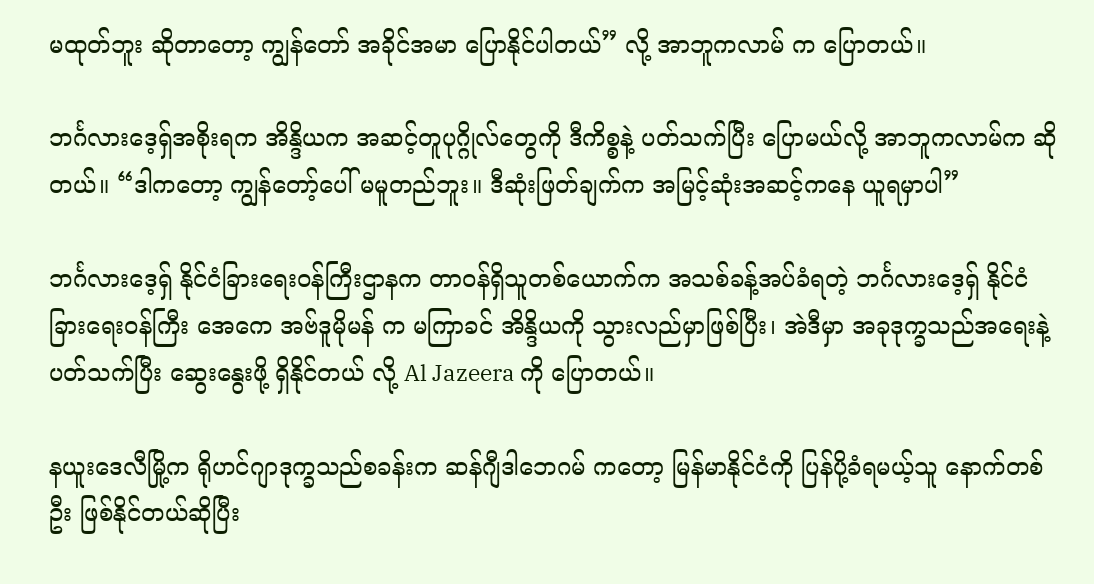မထုတ်ဘူး ဆိုတာတော့ ကျွန်တော် အခိုင်အမာ ပြောနိုင်ပါတယ်” လို့ အာဘူကလာမ် က ပြောတယ်။

ဘင်္ဂလားဒေ့ရှ်အစိုးရက အိန္ဒိယက အဆင့်တူပုဂ္ဂိုလ်တွေကို ဒီကိစ္စနဲ့ ပတ်သက်ပြီး ပြောမယ်လို့ အာဘူကလာမ်က ဆိုတယ်။ “ဒါကတော့ ကျွန်တော့်ပေါ် မမူတည်ဘူး။ ဒီဆုံးဖြတ်ချက်က အမြင့်ဆုံးအဆင့်ကနေ ယူရမှာပါ”

ဘင်္ဂလားဒေ့ရှ် နိုင်ငံခြားရေးဝန်ကြီးဌာနက တာဝန်ရှိသူတစ်ယောက်က အသစ်ခန့်အပ်ခံရတဲ့ ဘင်္ဂလားဒေ့ရှ် နိုင်ငံခြားရေးဝန်ကြီး အေကေ အဗ်ဒူမိုမန် က မကြာခင် အိန္ဒိယကို သွားလည်မှာဖြစ်ပြီး၊ အဲဒီမှာ အခုဒုက္ခသည်အရေးနဲ့ ပတ်သက်ပြီး ဆွေးနွေးဖို့ ရှိနိုင်တယ် လို့ Al Jazeera ကို ပြောတယ်။

နယူးဒေလီမြို့က ရိုဟင်ဂျာဒုက္ခသည်စခန်းက ဆန်ဂျီဒါဘေဂမ် ကတော့ မြန်မာနိုင်ငံကို ပြန်ပို့ခံရမယ့်သူ နောက်တစ်ဦး ဖြစ်နိုင်တယ်ဆိုပြီး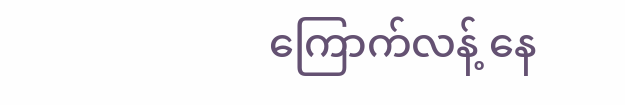ကြောက်လန့် နေ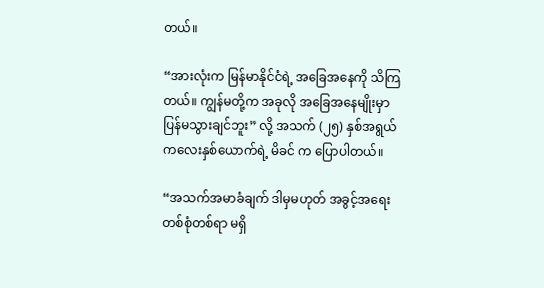တယ်။

“အားလုံးက မြန်မာနိုင်ငံရဲ့ အခြေအနေကို သိကြတယ်။ ကျွန်မတို့က အခုလို အခြေအနေမျိုးမှာ ပြန်မသွားချင်ဘူး” လို့ အသက် (၂၅) နှစ်အရွယ် ကလေးနှစ်ယောက်ရဲ့ မိခင် က ပြောပါတယ်။

“အသက်အမာခံချက် ဒါမှမဟုတ် အခွင့်အရေး တစ်စုံတစ်ရာ မရှိ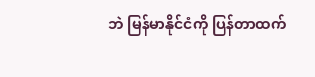ဘဲ မြန်မာနိုင်ငံကို ပြန်တာထက်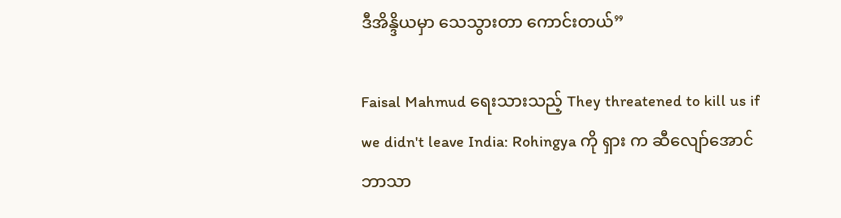ဒီအိန္ဒိယမှာ သေသွားတာ ကောင်းတယ်”

Faisal Mahmud ရေးသားသည့် They threatened to kill us if we didn't leave India: Rohingya ကို ရှား က ဆီလျော်အောင် ဘာသာ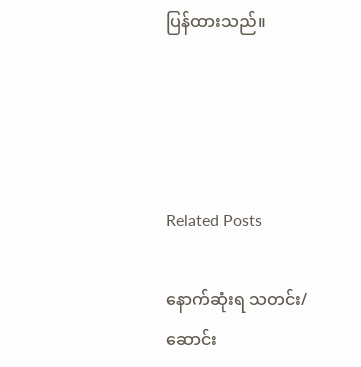ပြန်ထားသည်။




Related Posts

နောက်ဆုံးရ သတင်း/ဆောင်း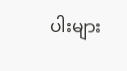ပါးများ